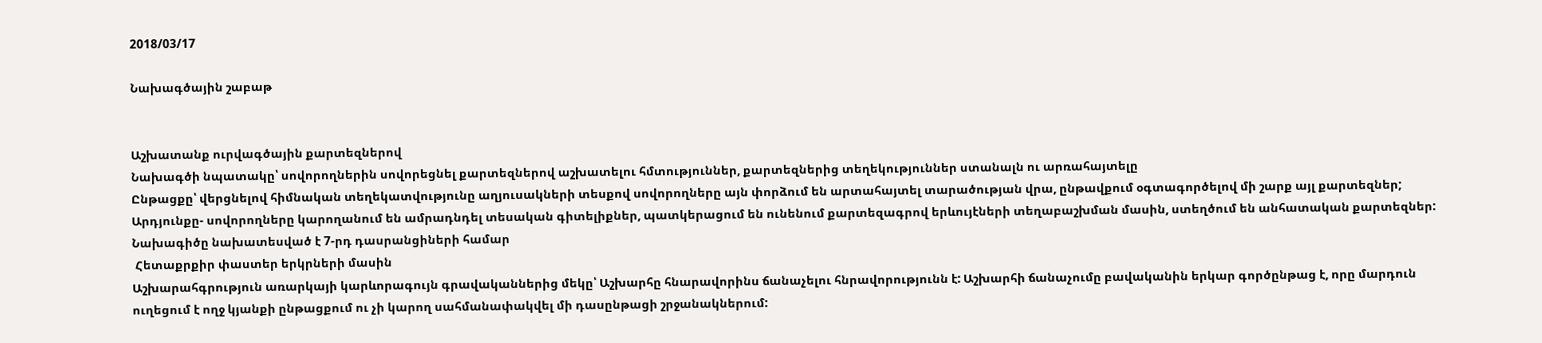2018/03/17

Նախագծային շաբաթ


Աշխատանք ուրվագծային քարտեզներով
Նախագծի նպատակը՝ սովորողներին սովորեցնել քարտեզներով աշխատելու հմտություններ, քարտեզներից տեղեկություններ ստանալն ու արռահայտելը
Ընթացքը՝ վերցնելով հիմնական տեղեկատվությունը աղյուսակների տեսքով սովորողները այն փորձում են արտահայտել տարածության վրա, ընթավքում օգտագործելով մի շարք այլ քարտեզներ;
Արդյունքը- սովորողները կարողանում են ամրադնդել տեսական գիտելիքներ, պատկերացում են ունենում քարտեզագրով երևույէների տեղաբաշխման մասին, ստեղծում են անհատական քարտեզներ: Նախագիծը նախատեսված է 7-րդ դասրանցիների համար
 Հետաքրքիր փաստեր երկրների մասին
Աշխարահգրություն առարկայի կարևորագույն գրավականներից մեկը՝ Աշխարհը հնարավորինս ճանաչելու հնրավորությունն է: Աշխարհի ճանաչումը բավականին երկար գործընթաց է, որը մարդուն ուղեցում է ողջ կյանքի ընթացքում ու չի կարող սահմանափակվել մի դասընթացի շրջանակներում: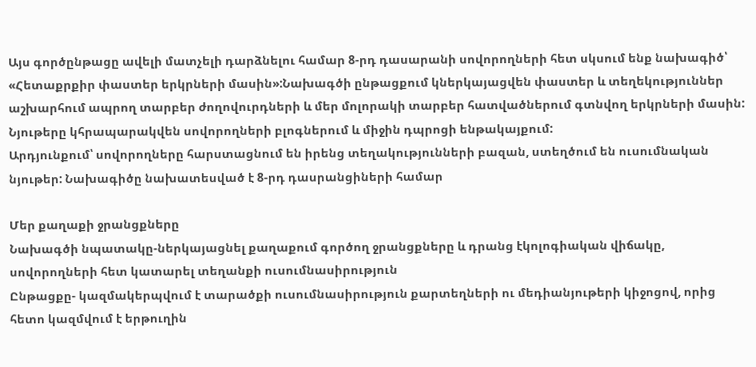Այս գործընթացը ավելի մատչելի դարձնելու համար 8-րդ դասարանի սովորողների հետ սկսում ենք նախագիծ՝ «Հետաքրքիր փաստեր երկրների մասին»:Նախագծի ընթացքում կներկայացվեն փաստեր և տեղեկություններ աշխարհում ապրող տարբեր ժողովուրդների և մեր մոլորակի տարբեր հատվածներում գտնվող երկրների մասին: Նյութերը կհրապարակվեն սովորողների բլոգներում և միջին դպրոցի ենթակայքում:
Արդյունքում՝ սովորողները հարստացնում են իրենց տեղակությունների բազան, ստեղծում են ուսումնական նյութեր: Նախագիծը նախատեսված է 8-րդ դասրանցիների համար

Մեր քաղաքի ջրանցքները
Նախագծի նպատակը-ներկայացնել քաղաքում գործող ջրանցքները և դրանց էկոլոգիական վիճակը, սովորողների հետ կատարել տեղանքի ուսումնասիրություն
Ընթացքը- կազմակերպվում է տարածքի ուսումնասիրություն քարտեղների ու մեդիանյութերի կիջոցով, որից հետո կազմվում է երթուղին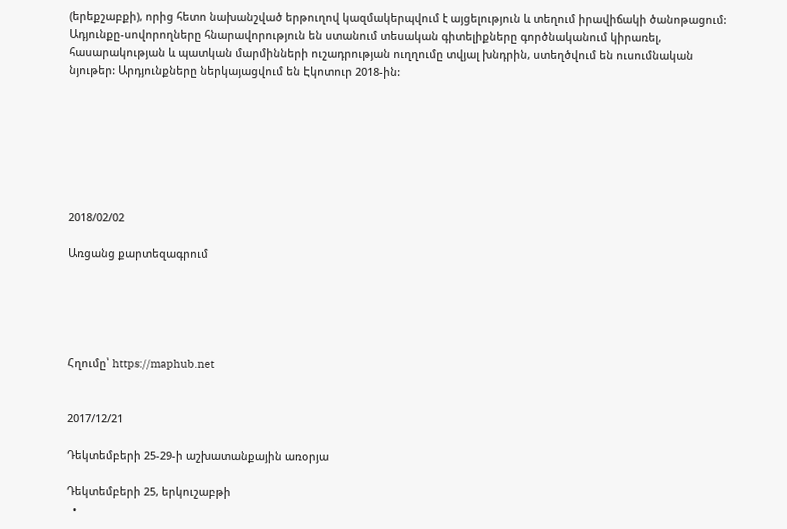(երեքշաբքի), որից հետո նախանշված երթուղով կազմակերպվում է այցելություն և տեղում իրավիճակի ծանոթացում:
Ադյունքը-սովորողները հնարավորություն են ստանում տեսական գիտելիքները գործնականում կիրառել, հասարակության և պատկան մարմինների ուշադրության ուղղումը տվյալ խնդրին, ստեղծվում են ուսումնական նյութեր: Արդյունքները ներկայացվում են Էկոտուր 2018-ին:







2018/02/02

Առցանց քարտեզագրում





Հղումը՝ https://maphub.net


2017/12/21

Դեկտեմբերի 25-29-ի աշխատանքային առօրյա

Դեկտեմբերի 25, երկուշաբթի
  •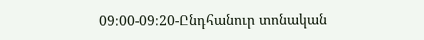09։00-09։20-Ընդհանուր տոնական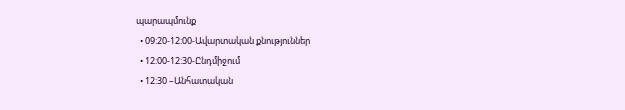պարապմունք
  • 09:20-12:00-Ավարտական քնություններ
  • 12:00-12:30-Ընդմիջում
  • 12:30 –Անհատական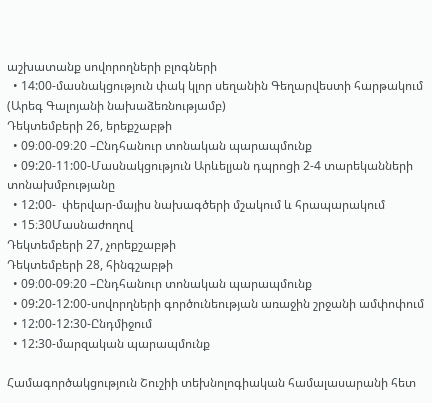աշխատանք սովորողների բլոգների
  • 14:00-մասնակցություն փակ կլոր սեղանին Գեղարվեստի հարթակում (Արեգ Գալոյանի նախաձեռնությամբ)
Դեկտեմբերի 26, երեքշաբթի
  • 09։00-09։20 –Ընդհանուր տոնական պարապմունք
  • 09:20-11:00-Մասնակցություն Արևելյան դպրոցի 2-4 տարեկանների տոնախմբությանը
  • 12:00-  փերվար-մայիս նախագծերի մշակում և հրապարակում
  • 15։30Մասնաժողով
Դեկտեմբերի 27, չորեքշաբթի
Դեկտեմբերի 28, հինգշաբթի
  • 09։00-09։20 –Ընդհանուր տոնական պարապմունք
  • 09:20-12:00-սովորղների գործունեության առաջին շրջանի ամփոփում
  • 12:00-12:30-Ընդմիջում
  • 12:30-մարզական պարապմունք

Համագործակցություն Շուշիի տեխնոլոգիական համալասարանի հետ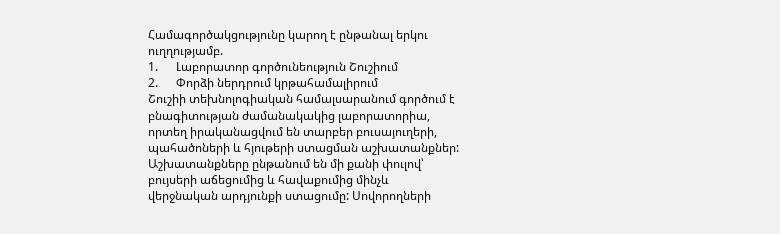Համագործակցությունը կարող է ընթանալ երկու ուղղությամբ.
1.      Լաբորատոր գործունեություն Շուշիում
2.      Փորձի ներդրում կրթահամալիրում
Շուշիի տեխնոլոգիական համալսարանում գործում է բնագիտության ժամանակակից լաբորատորիա, որտեղ իրականացվում են տարբեր բուսայուղերի, պահածոների և հյութերի ստացման աշխատանքներ: Աշխատանքները ընթանում են մի քանի փուլով՝ բույսերի աճեցումից և հավաքումից մինչև վերջնական արդյունքի ստացումը: Սովորողների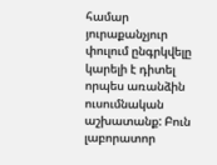համար յուրաքանչյուր փուլում ընգրկվելը կարելի է դիտել որպես առանձին ուսումնական աշխատանք: Բուն լաբորատոր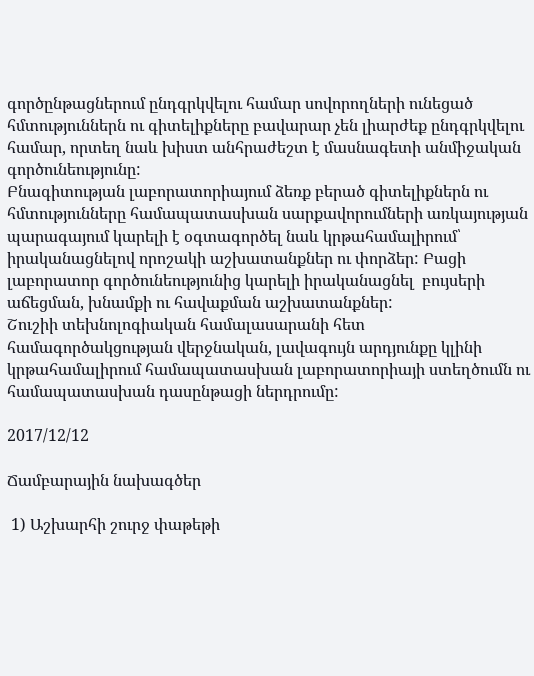գործընթացներում ընդգրկվելու համար սովորողների ունեցած հմտություններն ու գիտելիքները բավարար չեն լիարժեք ընդգրկվելու համար, որտեղ նաև խիստ անհրաժեշտ է մասնագետի անմիջական գործունեությունը:
Բնագիտության լաբորատորիայում ձեռք բերած գիտելիքներն ու հմտությունները համապատասխան սարքավորումների առկայության պարագայում կարելի է օգտագործել նաև կրթահամալիրում՝ իրականացնելով որոշակի աշխատանքներ ու փորձեր: Բացի լաբորատոր գործունեությունից կարելի իրականացնել  բույսերի աճեցման, խնամքի ու հավաքման աշխատանքներ:
Շուշիի տեխնոլոգիական համալասարանի հետ համագործակցության վերջնական, լավագույն արդյունքը կլինի կրթահամալիրում համապատասխան լաբորատորիայի ստեղծումն ու համապատասխան դասընթացի ներդրումը:

2017/12/12

Ճամբարային նախագծեր

 1) Աշխարհի շուրջ փաթեթի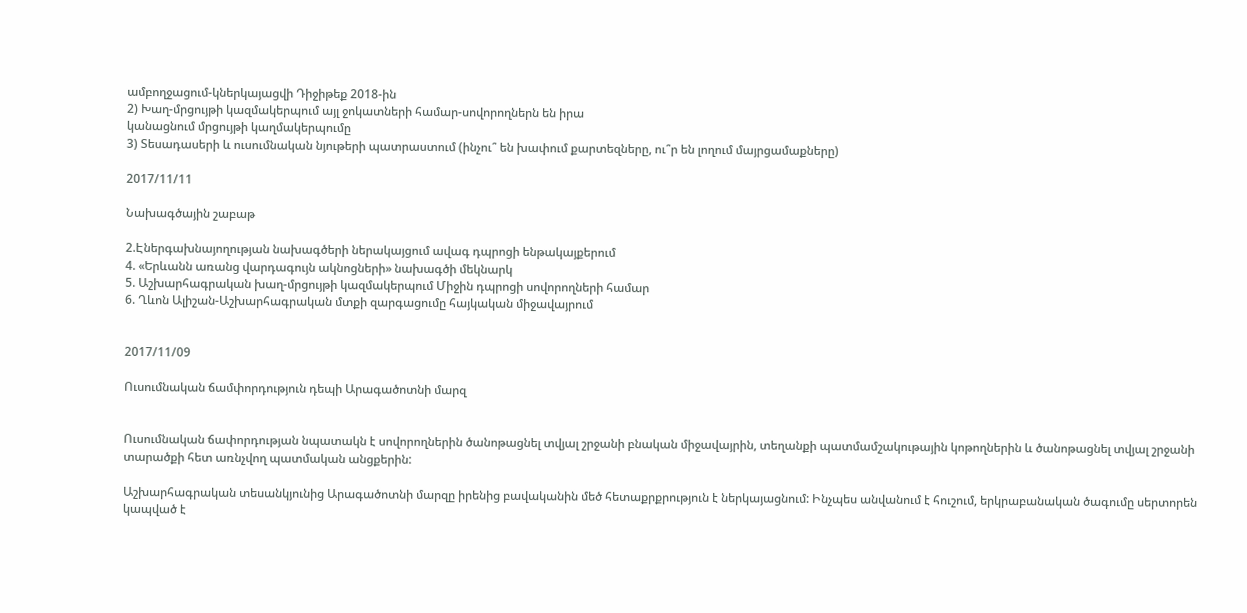ամբողջացում-կներկայացվի Դիջիթեք 2018-ին
2) Խաղ-մրցույթի կազմակերպում այլ ջոկատների համար-սովորողներն են իրա
կանացնում մրցույթի կաղմակերպումը
3) Տեսադասերի և ուսումնական նյութերի պատրաստում (ինչու՞ են խափում քարտեզները, ու՞ր են լողում մայրցամաքները)

2017/11/11

Նախագծային շաբաթ

2.Էներգախնայողության նախագծերի ներակայցում ավագ դպրոցի ենթակայքերում
4. «Երևանն առանց վարդագույն ակնոցների» նախագծի մեկնարկ
5. Աշխարհագրական խաղ-մրցույթի կազմակերպում Միջին դպրոցի սովորողների համար
6. Ղևոն Ալիշան-Աշխարհագրական մտքի զարգացումը հայկական միջավայրում


2017/11/09

Ուսումնական ճամփորդություն դեպի Արագածոտնի մարզ


Ուսումնական ճափորդության նպատակն է սովորողներին ծանոթացնել տվյալ շրջանի բնական միջավայրին, տեղանքի պատմամշակութային կոթողներին և ծանոթացնել տվյալ շրջանի տարածքի հետ առնչվող պատմական անցքերին:

Աշխարհագրական տեսանկյունից Արագածոտնի մարզը իրենից բավականին մեծ հետաքրքրություն է ներկայացնում: Ինչպես անվանում է հուշում, երկրաբանական ծագումը սերտորեն կապված է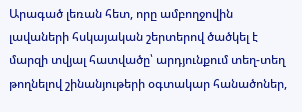Արագած լեռան հետ, որը ամբողջովին լավաների հսկայական շերտերով ծածկել է մարզի տվյալ հատվածը՝ արդյունքում տեղ-տեղ թողնելով շինանյութերի օգտակար հանածոներ,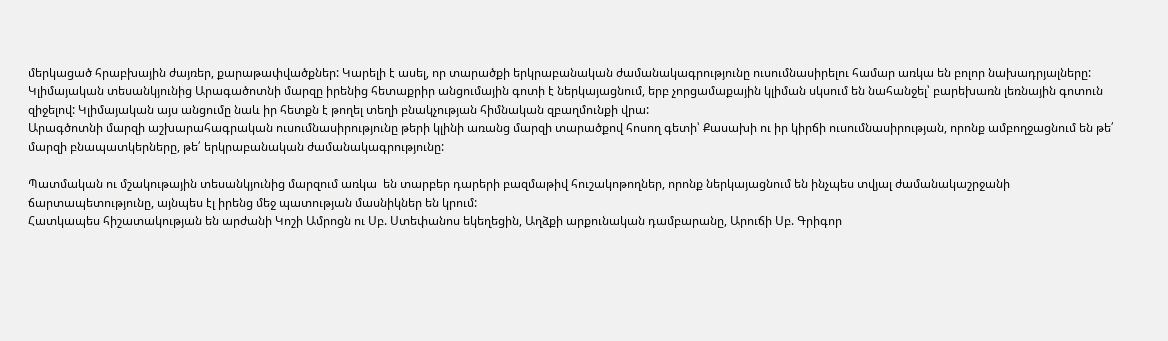մերկացած հրաբխային ժայռեր, քարաթափվածքներ: Կարելի է ասել, որ տարածքի երկրաբանական ժամանակագրությունը ուսումնասիրելու համար առկա են բոլոր նախադրյալները:
Կլիմայական տեսանկյունից Արագածոտնի մարզը իրենից հետաքրիր անցումային գոտի է ներկայացնում, երբ չորցամաքային կլիման սկսում են նահանջել՝ բարեխառն լեռնային գոտուն զիջելով: Կլիմայական այս անցումը նաև իր հետքն է թողել տեղի բնակչության հիմնական զբաղմունքի վրա:
Արագծոտնի մարզի աշխարահագրական ուսումնասիրությունը թերի կլինի առանց մարզի տարածքով հոսող գետի՝ Քասախի ու իր կիրճի ուսումնասիրության, որոնք ամբողջացնում են թե՛ մարզի բնապատկերները, թե՛ երկրաբանական ժամանակագրությունը:

Պատմական ու մշակութային տեսանկյունից մարզում առկա  են տարբեր դարերի բազմաթիվ հուշակոթողներ, որոնք ներկայացնում են ինչպես տվյալ ժամանակաշրջանի ճարտապետությունը, այնպես էլ իրենց մեջ պատության մասնիկներ են կրում:
Հատկապես հիշատակության են արժանի Կոշի Ամրոցն ու Սբ. Ստեփանոս եկեղեցին, Աղձքի արքունական դամբարանը, Արուճի Սբ. Գրիգոր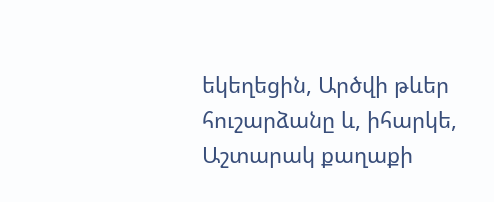եկեղեցին, Արծվի թևեր հուշարձանը և, իհարկե, Աշտարակ քաղաքի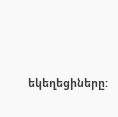եկեղեցիները: